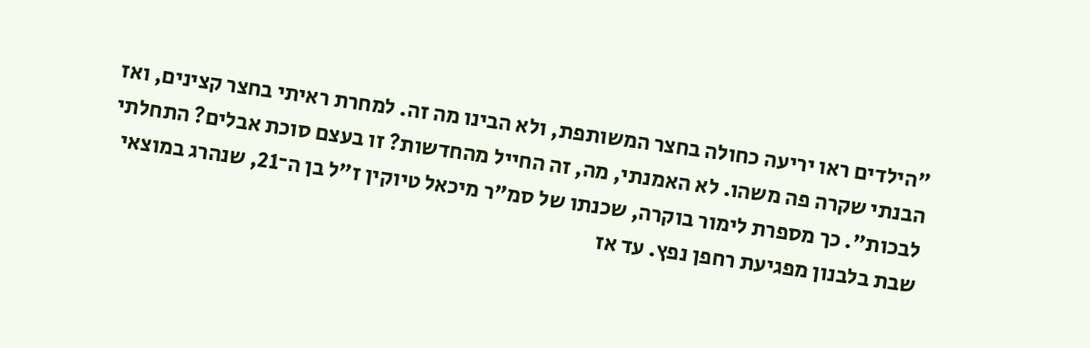"הילדים ראו יריעה כחולה בחצר המשותפת, ולא הבינו מה זה. למחרת ראיתי בחצר קצינים, ואז הבנתי שקרה פה משהו. לא האמנתי, מה, זה החייל מהחדשות? זו בעצם סוכת אבלים? התחלתי לבכות". כך מספרת לימור בוקרה, שכנתו של סמ"ר מיכאל טיוקין ז"ל בן ה־21, שנהרג במוצאי שבת בלבנון מפגיעת רחפן נפץ. עד אז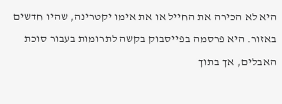היא לא הכירה את החייל או את אימו יקטרינה, שהיו חדשים באזור. היא פרסמה בפייסבוק בקשה לתרומות בעבור סוכת האבלים, אך בתוך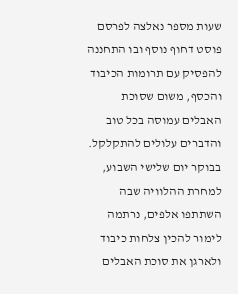שעות מספר נאלצה לפרסם פוסט דחוף נוסף ובו התחננה להפסיק עם תרומות הכיבוד והכסף, משום שסוכת האבלים עמוסה בכל טוב והדברים עלולים להתקלקל.
בבוקר יום שלישי השבוע, למחרת ההלוויה שבה השתתפו אלפים, נרתמה לימור להכין צלחות כיבוד ולארגן את סוכת האבלים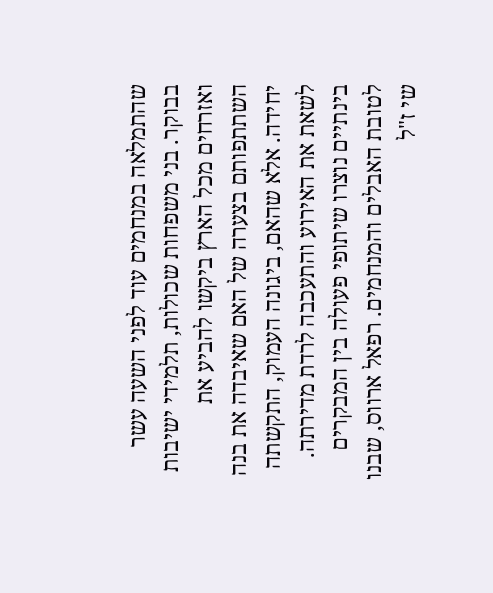שהתמלאה במנחמים עוד לפני השעה עשר בבוקר. בני משפחות שכולות, תלמידי ישיבות ואזרחים מכל הארץ ביקשו להביע את השתתפותם בצערה של האם שאיבדה את בנה יחידה. אלא שהאם, ביגונה העמוק, התקשתה לשאת את האירוע והתעכבה לרדת מדירתה.
בינתיים נוצרו שיתופי פעולה בין המבקרים לטובת האבלים והמנחמים. רפאל ארווס, שבנו שי ז"ל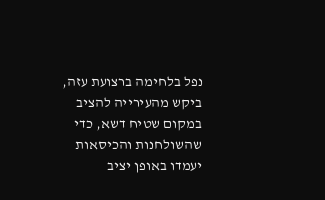נפל בלחימה ברצועת עזה, ביקש מהעירייה להציב במקום שטיח דשא, כדי שהשולחנות והכיסאות יעמדו באופן יציב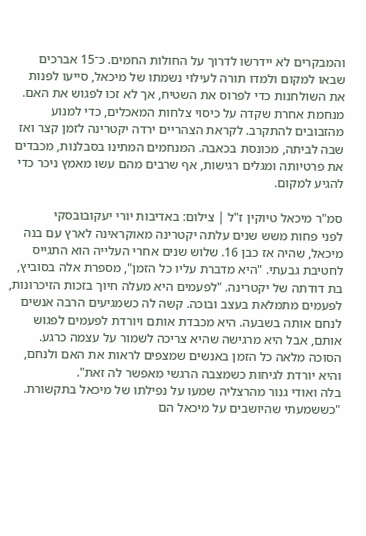והמבקרים לא יידרשו לדרוך על החולות החמים. כ־15 אברכים שבאו למקום ולמדו תורה לעילוי נשמתו של מיכאל, סייעו לפנות את השולחנות כדי לפרוס את השטיח, אך לא זכו לפגוש את האם. מנחמת אחרת שקדה על כיסוי צלחות המאכלים, כדי למנוע מהזבובים להתקרב. לקראת הצהריים ירדה יקטרינה לזמן קצר ואז שבה לביתה, מכונסת בכאבה. המנחמים המתינו בסבלנות, מכבדים את פרטיותה ומגלים רגישות, אף שרבים מהם עשו מאמץ ניכר כדי להגיע למקום.

סמ"ר מיכאל טיוקין ז"ל | צילום: באדיבות יורי יעקובובסקי
לפני פחות משש שנים עלתה יקטרינה מאוקראינה לארץ עם בנה מיכאל, שהיה אז כבן 16. שלוש שנים אחרי העלייה הוא התגייס לחטיבת גבעתי. "היא מדברת עליו כל הזמן", מספרת אלה בסוביץ, בת דודתה של יקטרינה. "לפעמים היא מעלה חיוך בזכות הזיכרונות, לפעמים מתמלאת בעצב ובוכה. קשה לה כשמגיעים הרבה אנשים לנחם אותה בשבעה. היא מכבדת אותם ויורדת לפעמים לפגוש אותם, אבל היא מרגישה שהיא צריכה לשמור על עצמה כרגע. הסוכה מלאה כל הזמן באנשים שמצפים לראות את האם ולנחם, והיא יורדת לגיחות כשמצבה הרגשי מאפשר לה זאת".
בלה ואודי גנור מהרצליה שמעו על נפילתו של מיכאל בתקשורת. "כששמעתי שהיושבים על מיכאל הם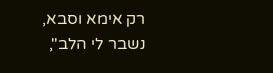רק אימא וסבא, נשבר לי הלב",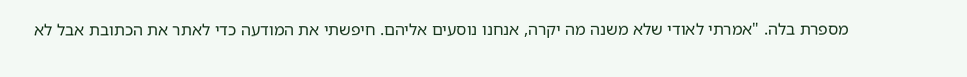מספרת בלה. "אמרתי לאודי שלא משנה מה יקרה, אנחנו נוסעים אליהם. חיפשתי את המודעה כדי לאתר את הכתובת אבל לא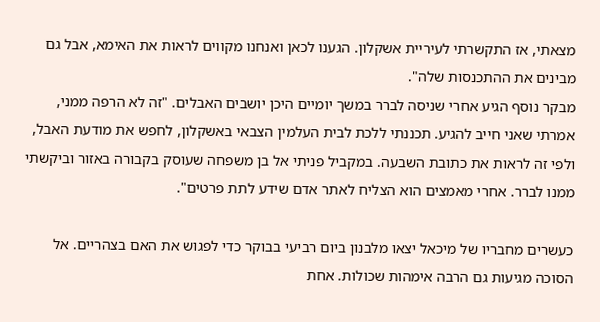מצאתי, אז התקשרתי לעיריית אשקלון. הגענו לכאן ואנחנו מקווים לראות את האימא, אבל גם מבינים את ההתכנסות שלה".
מבקר נוסף הגיע אחרי שניסה לברר במשך יומיים היכן יושבים האבלים. "זה לא הרפה ממני, אמרתי שאני חייב להגיע. תכננתי ללכת לבית העלמין הצבאי באשקלון, לחפש את מודעת האבל, ולפי זה לראות את כתובת השבעה. במקביל פניתי אל בן משפחה שעוסק בקבורה באזור וביקשתי ממנו לברר. אחרי מאמצים הוא הצליח לאתר אדם שידע לתת פרטים".

כעשרים מחבריו של מיכאל יצאו מלבנון ביום רביעי בבוקר כדי לפגוש את האם בצהריים. אל הסוכה מגיעות גם הרבה אימהות שכולות. אחת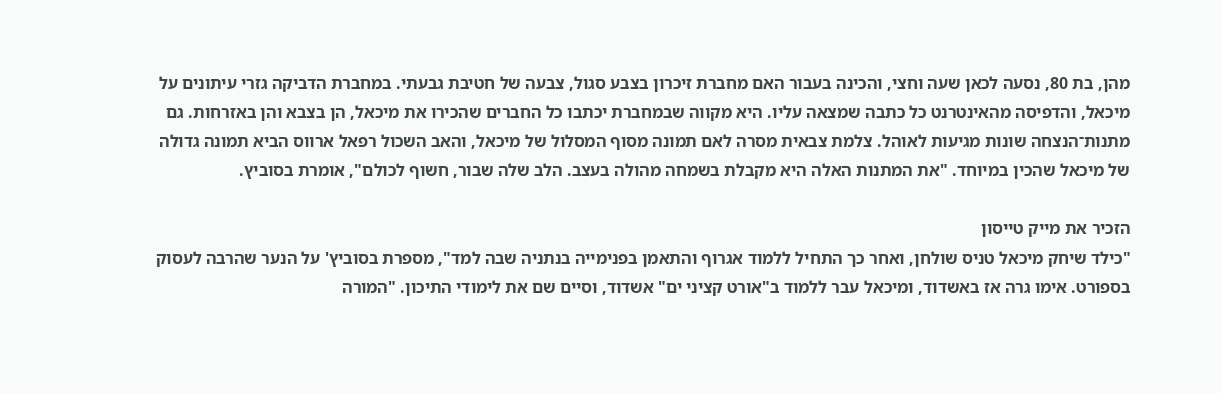מהן, בת 80, נסעה לכאן שעה וחצי, והכינה בעבור האם מחברת זיכרון בצבע סגול, צבעה של חטיבת גבעתי. במחברת הדביקה גזרי עיתונים על מיכאל, והדפיסה מהאינטרנט כל כתבה שמצאה עליו. היא מקווה שבמחברת יכתבו כל החברים שהכירו את מיכאל, הן בצבא והן באזרחות. גם מתנות־הנצחה שונות מגיעות לאוהל. צלמת צבאית מסרה לאם תמונה מסוף המסלול של מיכאל, והאב השכול רפאל ארווס הביא תמונה גדולה של מיכאל שהכין במיוחד. "את המתנות האלה היא מקבלת בשמחה מהולה בעצב. הלב שלה שבור, חשוף לכולם", אומרת בסוביץ.

הזכיר את מייק טייסון
"כילד שיחק מיכאל טניס שולחן, ואחר כך התחיל ללמוד אגרוף והתאמן בפנימייה בנתניה שבה למד", מספרת בסוביץ' על הנער שהרבה לעסוק בספורט. אימו גרה אז באשדוד, ומיכאל עבר ללמוד ב"אורט קציני ים" אשדוד, וסיים שם את לימודי התיכון. "המורה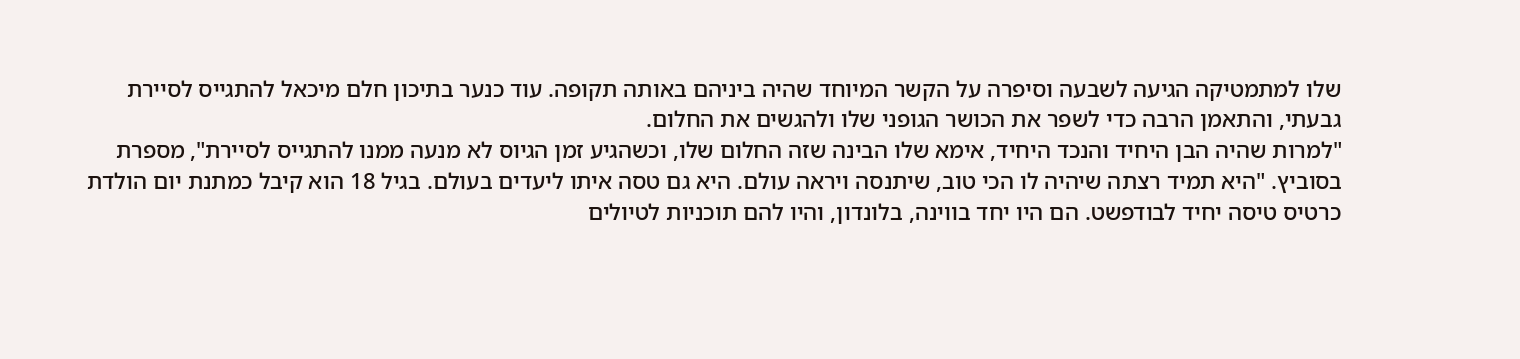שלו למתמטיקה הגיעה לשבעה וסיפרה על הקשר המיוחד שהיה ביניהם באותה תקופה. עוד כנער בתיכון חלם מיכאל להתגייס לסיירת גבעתי, והתאמן הרבה כדי לשפר את הכושר הגופני שלו ולהגשים את החלום.
"למרות שהיה הבן היחיד והנכד היחיד, אימא שלו הבינה שזה החלום שלו, וכשהגיע זמן הגיוס לא מנעה ממנו להתגייס לסיירת", מספרת בסוביץ. "היא תמיד רצתה שיהיה לו הכי טוב, שיתנסה ויראה עולם. היא גם טסה איתו ליעדים בעולם. בגיל 18 הוא קיבל כמתנת יום הולדת כרטיס טיסה יחיד לבודפשט. הם היו יחד בווינה, בלונדון, והיו להם תוכניות לטיולים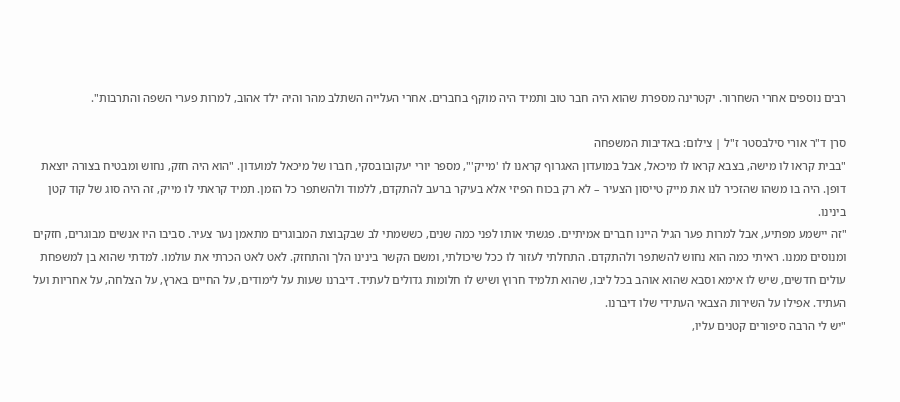רבים נוספים אחרי השחרור. יקטרינה מספרת שהוא היה חבר טוב ותמיד היה מוקף בחברים. אחרי העלייה השתלב מהר והיה ילד אהוב, למרות פערי השפה והתרבות".

סרן ד"ר אורי סילבסטר ז"ל | צילום: באדיבות המשפחה
"בבית קראו לו מישה, בצבא קראו לו מיכאל, אבל במועדון האגרוף קראנו לו 'מייק'", מספר יורי יעקובובסקי, חברו של מיכאל למועדון. "הוא היה חזק, נחוש ומבטיח בצורה יוצאת דופן. היה בו משהו שהזכיר לנו את מייק טייסון הצעיר – לא רק בכוח הפיזי אלא בעיקר ברעב להתקדם, ללמוד ולהשתפר כל הזמן. תמיד קראתי לו מייק, זה היה סוג של קוד קטן בינינו.
"זה יישמע מפתיע, אבל למרות פער הגיל היינו חברים אמיתיים. פגשתי אותו לפני כמה שנים, כששמתי לב שבקבוצת המבוגרים מתאמן נער צעיר. סביבו היו אנשים מבוגרים, חזקים ומנוסים ממנו. ראיתי כמה הוא נחוש להשתפר ולהתקדם. התחלתי לעזור לו ככל שיכולתי, ומשם הקשר בינינו הלך והתחזק. לאט לאט הכרתי את עולמו. למדתי שהוא בן למשפחת עולים חדשים, שיש לו אימא וסבא שהוא אוהב בכל ליבו, שהוא תלמיד חרוץ ושיש לו חלומות גדולים לעתיד. דיברנו שעות על לימודים, על החיים בארץ, על הצלחה, על אחריות ועל העתיד. אפילו על השירות הצבאי העתידי שלו דיברנו.
"יש לי הרבה סיפורים קטנים עליו,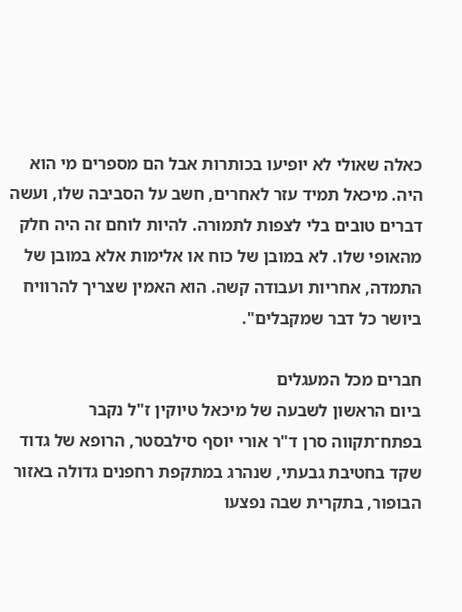כאלה שאולי לא יופיעו בכותרות אבל הם מספרים מי הוא היה. מיכאל תמיד עזר לאחרים, חשב על הסביבה שלו, ועשה דברים טובים בלי לצפות לתמורה. להיות לוחם זה היה חלק מהאופי שלו. לא במובן של כוח או אלימות אלא במובן של התמדה, אחריות ועבודה קשה. הוא האמין שצריך להרוויח ביושר כל דבר שמקבלים".

חברים מכל המעגלים
ביום הראשון לשבעה של מיכאל טיוקין ז"ל נקבר בפתח־תקווה סרן ד"ר אורי יוסף סילבסטר, הרופא של גדוד שקד בחטיבת גבעתי, שנהרג במתקפת רחפנים גדולה באזור הבופור, בתקרית שבה נפצעו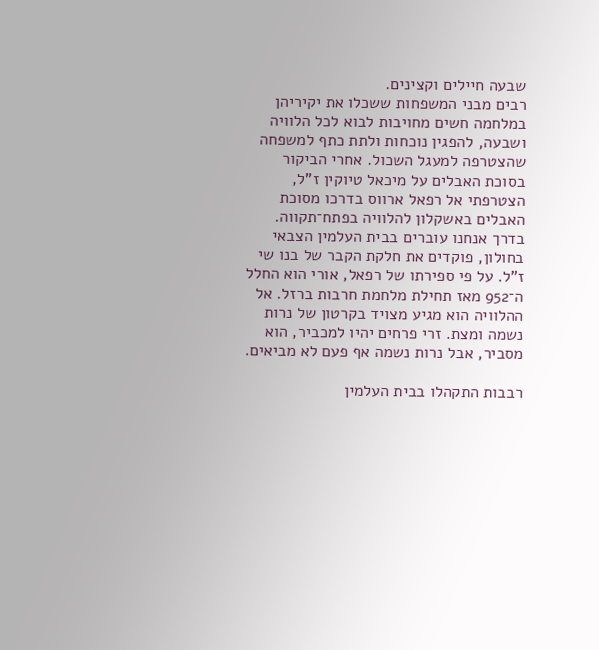שבעה חיילים וקצינים.
רבים מבני המשפחות ששכלו את יקיריהן במלחמה חשים מחויבות לבוא לכל הלוויה ושבעה, להפגין נוכחות ולתת כתף למשפחה שהצטרפה למעגל השכול. אחרי הביקור בסוכת האבלים על מיכאל טיוקין ז"ל, הצטרפתי אל רפאל ארווס בדרכו מסוכת האבלים באשקלון להלוויה בפתח־תקווה. בדרך אנחנו עוברים בבית העלמין הצבאי בחולון, פוקדים את חלקת הקבר של בנו שי ז"ל. על פי ספירתו של רפאל, אורי הוא החלל ה־952 מאז תחילת מלחמת חרבות ברזל. אל ההלוויה הוא מגיע מצויד בקרטון של נרות נשמה ומצת. זרי פרחים יהיו למכביר, הוא מסביר, אבל נרות נשמה אף פעם לא מביאים.

רבבות התקהלו בבית העלמין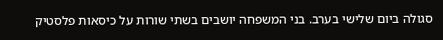סגולה ביום שלישי בערב. בני המשפחה יושבים בשתי שורות על כיסאות פלסטיק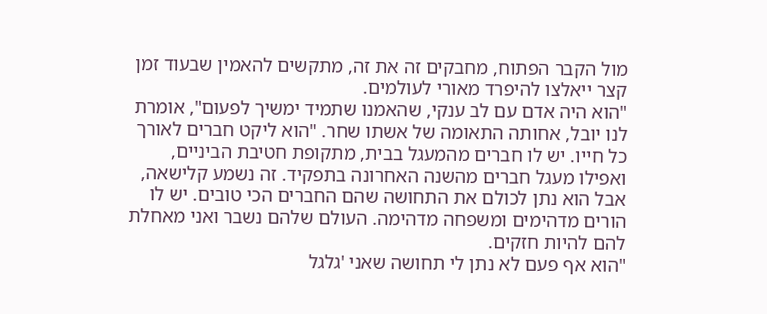מול הקבר הפתוח, מחבקים זה את זה, מתקשים להאמין שבעוד זמן קצר ייאלצו להיפרד מאורי לעולמים.
"הוא היה אדם עם לב ענקי, שהאמנו שתמיד ימשיך לפעום", אומרת לנו יובל, אחותה התאומה של אשתו שחר. "הוא ליקט חברים לאורך כל חייו. יש לו חברים מהמעגל בבית, מתקופת חטיבת הביניים, ואפילו מעגל חברים מהשנה האחרונה בתפקיד. זה נשמע קלישאה, אבל הוא נתן לכולם את התחושה שהם החברים הכי טובים. יש לו הורים מדהימים ומשפחה מדהימה. העולם שלהם נשבר ואני מאחלת להם להיות חזקים.
"הוא אף פעם לא נתן לי תחושה שאני 'גלגל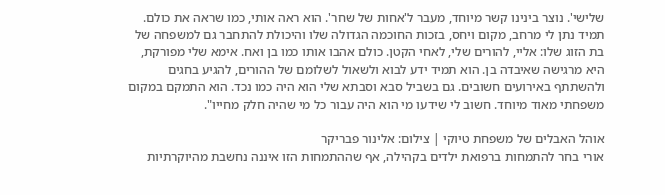שלישי'. נוצר בינינו קשר מיוחד, מעבר ל'אחות של שחר'. הוא ראה אותי, כמו שראה את כולם. תמיד נתן לי מרחב, מקום ויחס, בזכות החוכמה הגדולה שלו והיכולת להתחבר גם למשפחה של בת הזוג שלו: אליי, להורים שלי, לאחי הקטן. כולם אהבו אותו כמו בן ואח. אימא שלי מפורקת, היא מרגישה שאיבדה בן. הוא תמיד ידע לבוא ולשאול לשלומם של ההורים, להגיע בחגים ולהשתתף באירועים חשובים. גם בשביל סבא וסבתא שלי הוא היה כמו נכד. הוא התמקם במקום משפחתי מאוד מיוחד. חשוב לי שידעו מי הוא היה עבור כל מי שהיה חלק מחייו".

אוהל האבלים של משפחת טיוקי | צילום: אלינור פבריקר
אורי בחר להתמחות ברפואת ילדים בקהילה, אף שההתמחות הזו איננה נחשבת מהיוקרתיות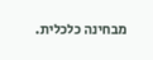מבחינה כלכלית.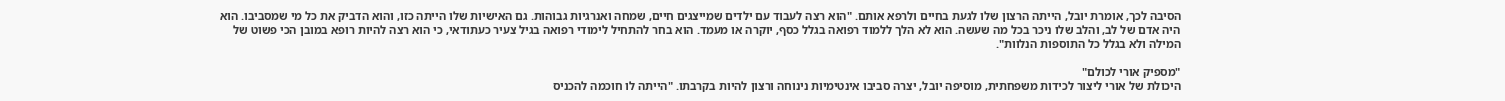הסיבה לכך, אומרת יובל, הייתה הרצון שלו לגעת בחיים ולרפא אותם. "הוא רצה לעבוד עם ילדים שמייצגים חיים, שמחה ואנרגיות גבוהות. גם האישיות שלו הייתה כזו, והוא הדביק את כל מי שמסביבו. הוא היה אדם של לב, והלב שלו ניכר בכל מה שעשה. הוא לא הלך ללמוד רפואה בגלל כסף, יוקרה או מעמד. הוא בחר להתחיל לימודי רפואה בגיל צעיר כעתודאי, כי הוא רצה להיות רופא במובן הכי פשוט של המילה ולא בגלל כל התוספות הנלוות".

"מספיק אורי לכולם"
היכולת של אורי ליצור לכידות משפחתית, מוסיפה יובל, יצרה סביבו אינטימיות נינוחה ורצון להיות בקרבתו. "הייתה לו חוכמה להכניס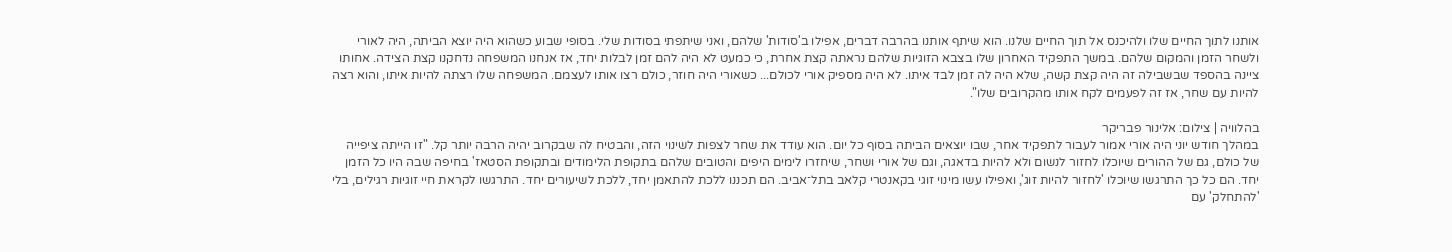אותנו לתוך החיים שלו ולהיכנס אל תוך החיים שלנו. הוא שיתף אותנו בהרבה דברים, אפילו ב'סודות' שלהם, ואני שיתפתי בסודות שלי. בסופי שבוע כשהוא היה יוצא הביתה, היה לאורי ולשחר הזמן והמקום שלהם. במשך התפקיד האחרון שלו בצבא הזוגיות שלהם נראתה קצת אחרת, כי כמעט לא היה להם זמן לבלות יחד, אז אנחנו המשפחה נדחקנו קצת הצידה. אחותו ציינה בהספד שבשבילה זה היה קצת קשה, שלא היה לה זמן לבד איתו. לא היה מספיק אורי לכולם... כשאורי היה חוזר, כולם רצו אותו לעצמם. המשפחה שלו רצתה להיות איתו, והוא רצה להיות עם שחר, אז זה לפעמים לקח אותו מהקרובים שלו".

בהלוויה | צילום: אלינור פבריקר
במהלך חודש יוני היה אורי אמור לעבור לתפקיד אחר, שבו יוצאים הביתה בסוף כל יום. הוא עודד את שחר לצפות לשינוי הזה, והבטיח לה שבקרוב יהיה הרבה יותר קל. "זו הייתה ציפייה של כולם, גם של ההורים שיוכלו לחזור לנשום ולא להיות בדאגה, וגם של אורי ושחר, שיחזרו לימים היפים והטובים שלהם בתקופת הלימודים ובתקופת הסטאז' בחיפה שבה היו כל הזמן יחד. הם כל כך התרגשו שיוכלו 'לחזור להיות זוג', ואפילו עשו מינוי זוגי בקאנטרי קלאב בתל־אביב. הם תכננו ללכת להתאמן יחד, ללכת לשיעורים יחד. התרגשו לקראת חיי זוגיות רגילים, בלי 'להתחלק' עם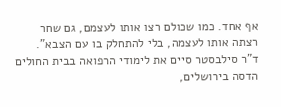אף אחד. כמו שכולם רצו אותו לעצמם, גם שחר רצתה אותו לעצמה, בלי להתחלק בו עם הצבא".
ד"ר סילבסטר סיים את לימודי הרפואה בבית החולים הדסה בירושלים,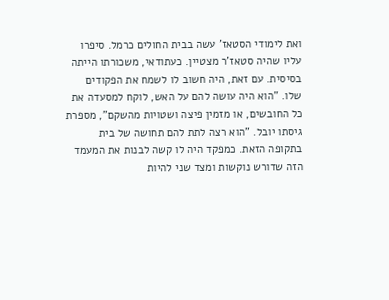ואת לימודי הסטאז' עשה בבית החולים כרמל. סיפרו עליו שהיה סטאז'ר מצטיין. כעתודאי, משכורתו הייתה בסיסית. עם זאת, היה חשוב לו לשמח את הפקודים שלו. "הוא היה עושה להם על האש, לוקח למסעדה את כל החובשים, או מזמין פיצה ושטויות מהשקם", מספרת גיסתו יובל. "הוא רצה לתת להם תחושה של בית בתקופה הזאת. כמפקד היה לו קשה לבנות את המעמד הזה שדורש נוקשות ומצד שני להיות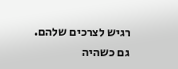רגיש לצרכים שלהם. גם כשהיה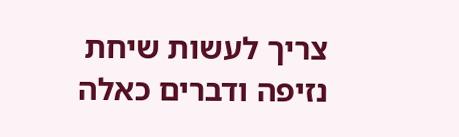צריך לעשות שיחת נזיפה ודברים כאלה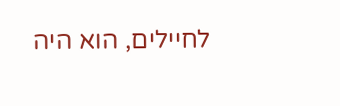לחיילים, הוא היה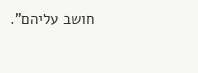חושב עליהם".